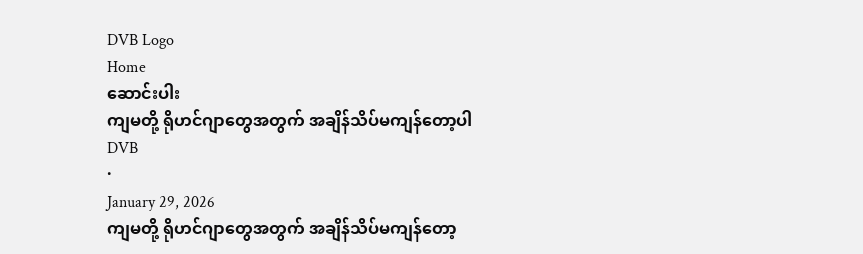DVB Logo
Home
ဆောင်းပါး
ကျမတို့ ရိုဟင်ဂျာတွေအတွက် အချိန်သိပ်မကျန်တော့ပါ
DVB
·
January 29, 2026
ကျမတို့ ရိုဟင်ဂျာတွေအတွက် အချိန်သိပ်မကျန်တော့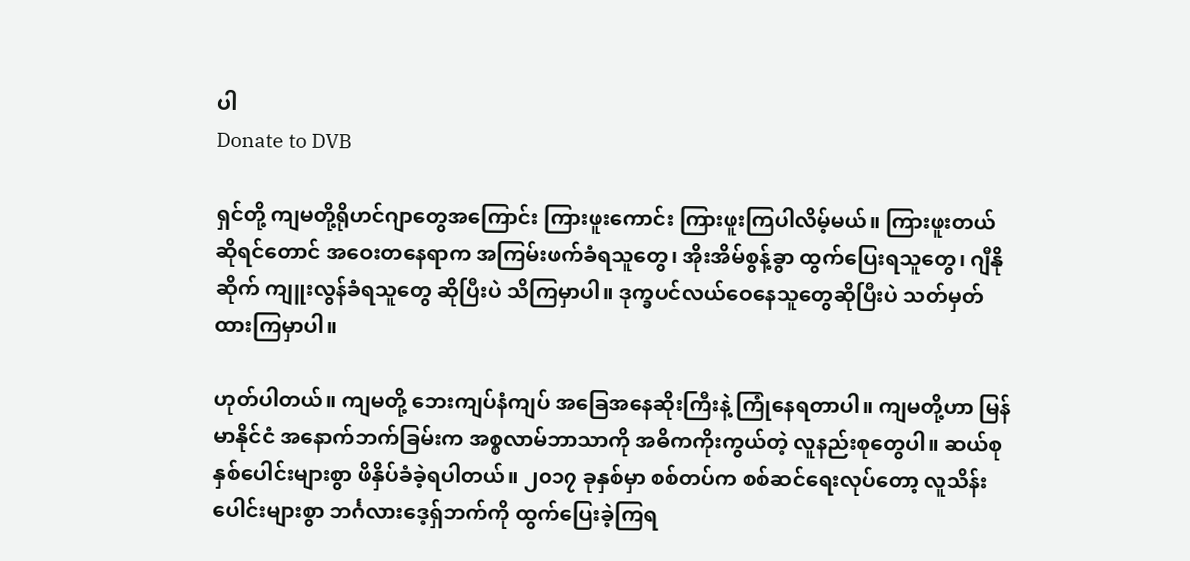ပါ
Donate to DVB

ရှင်တို့ ကျမတို့ရိုဟင်ဂျာတွေအကြောင်း ကြားဖူးကောင်း ကြားဖူးကြပါလိမ့်မယ်။ ကြားဖူးတယ် ဆိုရင်တောင် အဝေးတနေရာက အကြမ်းဖက်ခံရသူတွေ၊ အိုးအိမ်စွန့်ခွာ ထွက်ပြေးရသူတွေ၊ ဂျီနိုဆိုက် ကျူးလွန်ခံရသူတွေ ဆိုပြီးပဲ သိကြမှာပါ။ ဒုက္ခပင်လယ်ဝေနေသူတွေဆိုပြီးပဲ သတ်မှတ်ထားကြမှာပါ။

ဟုတ်ပါတယ်။ ကျမတို့ ဘေးကျပ်နံကျပ် အခြေအနေဆိုးကြီးနဲ့ ကြုံနေရတာပါ။ ကျမတို့ဟာ မြန်မာနိုင်ငံ အနောက်ဘက်ခြမ်းက အစ္စလာမ်ဘာသာကို အဓိကကိုးကွယ်တဲ့ လူနည်းစုတွေပါ။ ဆယ်စုနှစ်ပေါင်းများစွာ ဖိနှိပ်ခံခဲ့ရပါတယ်။ ၂၀၁၇ ခုနှစ်မှာ စစ်တပ်က စစ်ဆင်ရေးလုပ်တော့ လူသိန်းပေါင်းများစွာ ဘင်္ဂလားဒေ့ရှ်ဘက်ကို ထွက်ပြေးခဲ့ကြရ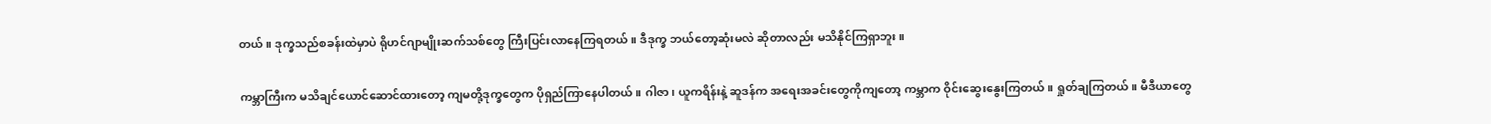တယ်။ ဒုက္ခသည်စခန်းထဲမှာပဲ ရိုဟင်ဂျာမျိုးဆက်သစ်တွေ ကြီးပြင်းလာနေကြရတယ်။ ဒီဒုက္ခ ဘယ်တော့ဆုံးမလဲ ဆိုတာလည်း မသိနိုင်ကြရှာဘူး။

ကမ္ဘာကြီးက မသိချင်ယောင်ဆောင်ထားတော့ ကျမတို့ဒုက္ခတွေက ပိုရှည်ကြာနေပါတယ်။ ဂါဇာ၊ ယူကရိန်းနဲ့ ဆူဒန်က အရေးအခင်းတွေကိုကျတော့ ကမ္ဘာက ဝိုင်းဆွေးနွေးကြတယ်။ ရှုတ်ချကြတယ်။ မီဒီယာတွေ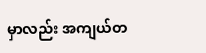မှာလည်း အကျယ်တ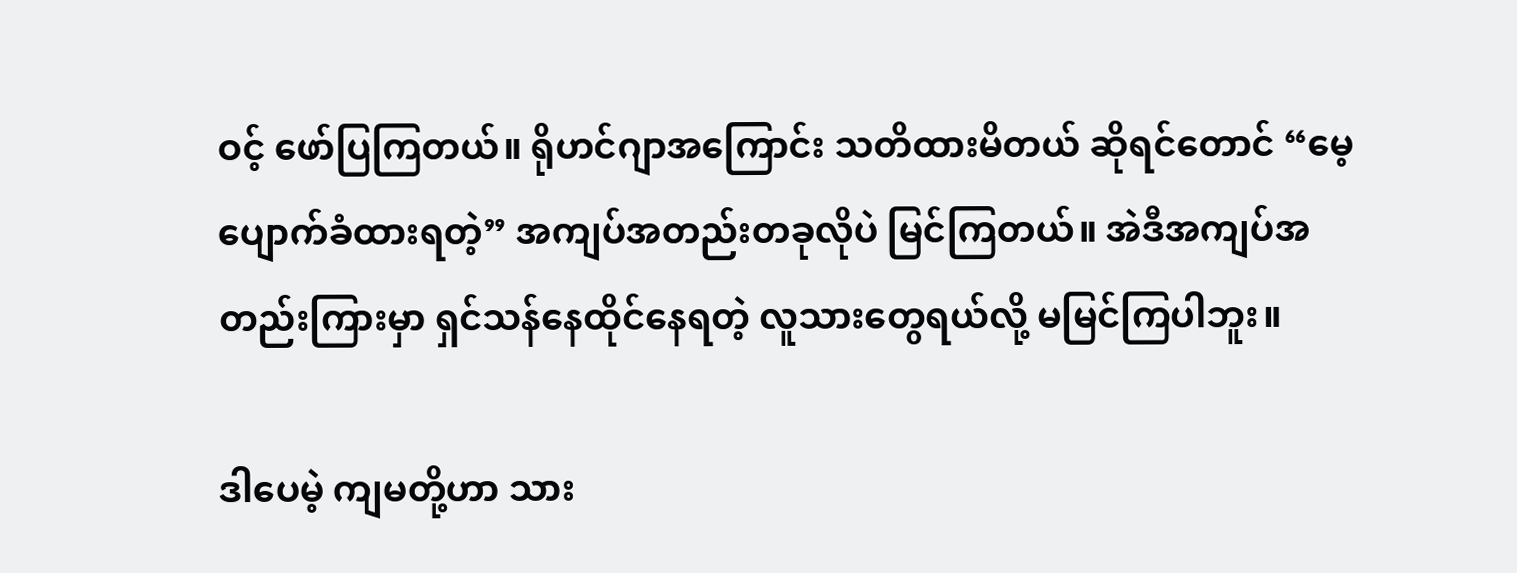ဝင့် ဖော်ပြကြတယ်။ ရိုဟင်ဂျာအကြောင်း သတိထားမိတယ် ဆိုရင်တောင် “မေ့ပျောက်ခံထားရတဲ့” အကျပ်အတည်းတခုလိုပဲ မြင်ကြတယ်။ အဲဒီအကျပ်အတည်းကြားမှာ ရှင်သန်နေထိုင်နေရတဲ့ လူသားတွေရယ်လို့ မမြင်ကြပါဘူး။

ဒါပေမဲ့ ကျမတို့ဟာ သား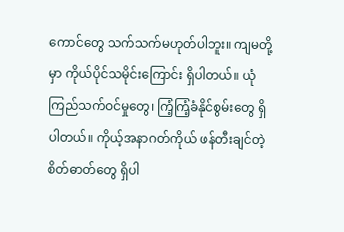ကောင်တွေ သက်သက်မဟုတ်ပါဘူး။ ကျမတို့မှာ ကိုယ်ပိုင်သမိုင်းကြောင်း ရှိပါတယ်။ ယုံကြည်သက်ဝင်မှုတွေ၊ ကြံ့ကြံ့ခံနိုင်စွမ်းတွေ ရှိပါတယ်။ ကိုယ့်အနာဂတ်ကိုယ် ဖန်တီးချင်တဲ့ စိတ်ဓာတ်တွေ ရှိပါ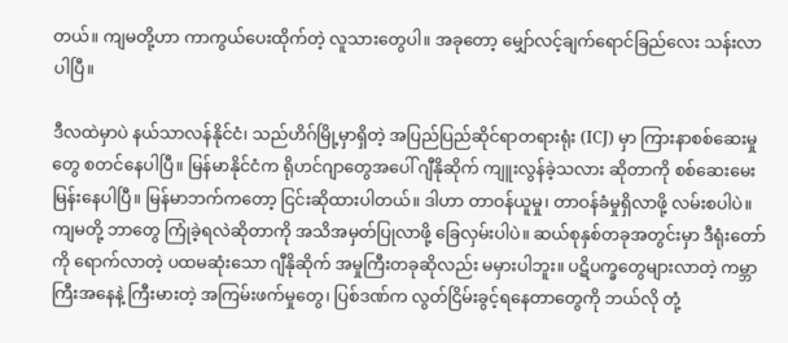တယ်။ ကျမတို့ဟာ ကာကွယ်ပေးထိုက်တဲ့ လူသားတွေပါ။ အခုတော့ မျှော်လင့်ချက်ရောင်ခြည်လေး သန်းလာပါပြီ။

ဒီလထဲမှာပဲ နယ်သာလန်နိုင်ငံ၊ သည်ဟိဂ်မြို့မှာရှိတဲ့ အပြည်ပြည်ဆိုင်ရာတရားရုံး (ICJ) မှာ ကြားနာစစ်ဆေးမှုတွေ စတင်နေပါပြီ။ မြန်မာနိုင်ငံက ရိုဟင်ဂျာတွေအပေါ် ဂျီနိုဆိုက် ကျူးလွန်ခဲ့သလား ဆိုတာကို စစ်ဆေးမေးမြန်းနေပါပြီ။ မြန်မာဘက်ကတော့ ငြင်းဆိုထားပါတယ်။ ဒါဟာ တာဝန်ယူမှု၊ တာဝန်ခံမှုရှိလာဖို့ လမ်းစပါပဲ။ ကျမတို့ ဘာတွေ ကြုံခဲ့ရလဲဆိုတာကို အသိအမှတ်ပြုလာဖို့ ခြေလှမ်းပါပဲ။ ဆယ်စုနှစ်တခုအတွင်းမှာ ဒီရုံးတော်ကို ရောက်လာတဲ့ ပထမဆုံးသော ဂျီနိုဆိုက် အမှုကြီးတခုဆိုလည်း မမှားပါဘူး။ ပဋိပက္ခတွေများလာတဲ့ ကမ္ဘာကြီးအနေနဲ့ ကြီးမားတဲ့ အကြမ်းဖက်မှုတွေ၊ ပြစ်ဒဏ်က လွတ်ငြိမ်းခွင့်ရနေတာတွေကို ဘယ်လို တုံ့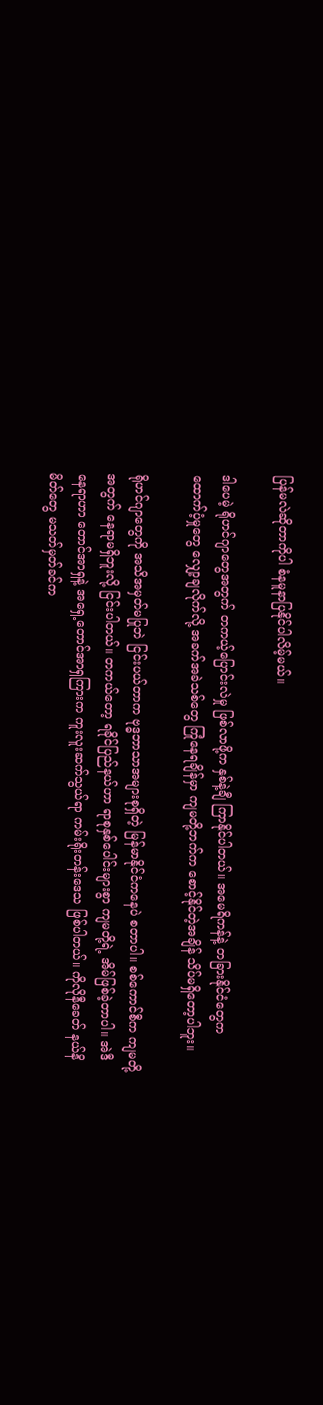ပြန်မလဲဆိုတာကိုပါ စံနမူနာပြနိုင်ပါလိမ့်မယ်။

ဒါပေမဲ့ ရိုဟင်ဂျာတွေအတွက် တကယ့်ပြောင်းလဲမှု ဖြစ်လာဖို့က နှစ်နဲ့ချီ ကြာနိုင်ပါတယ်။ အမေရိကန်နဲ့ တခြားနိုင်ငံတွေက ထောက်ပံ့မှုတွေ လျှော့ချလိုက်လို့ အခက်အခဲသစ်တွေ ကြုံနေရချိန်မှာ ကျမတို့ဘက်က စောင့်နိုင်တဲ့အချိန် သိပ်မရှိတော့ပါဘူး။

ရိုဟင်ဂျာတွေကို အသိအမှတ်မပြုဘဲ ငြင်းပယ်တာက ဗုဒ္ဓဘာသာအများစုရှိတဲ့ မြန်မာနိုင်ငံကနေပဲ စတာပါ။ စစ်ကောင်စီက ကျမတို့အတွက် နေရာမရှိဘူးလို့ ငြင်းပါတယ်။ တကယ်တော့ ရခိုင်ပြည်နယ်ဟာ ရာစုနှစ်ပေါင်းများစွာ ကျမတို့ရဲ့ အိမ်ဖြစ်ခဲ့တာပါ။ အဲဒီနေရာဟာ တောင်အာရှနဲ့ အရှေ့တောင်အာရှကြားက ကူးလူးဆက်သွယ်ရာ ကမ်းရိုးတန်းဒေသ ဖြစ်ပါတယ်။ ကိုလိုနီခေတ် နယ်နိမိတ်တွေ မသတ်မှတ်ခင်က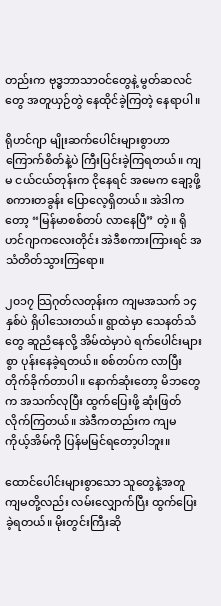တည်းက ဗုဒ္ဓဘာသာဝင်တွေနဲ့ မွတ်ဆလင်တွေ အတူယှဉ်တွဲ နေထိုင်ခဲ့ကြတဲ့ နေရာပါ။

ရိုဟင်ဂျာ မျိုးဆက်ပေါင်းများစွာဟာ ကြောက်စိတ်နဲ့ပဲ ကြီးပြင်းခဲ့ကြရတယ်။ ကျမ ငယ်ငယ်တုန်းက ငိုနေရင် အမေက ချော့ဖို့ စကားတခွန်း ပြောလေ့ရှိတယ်။ အဲဒါကတော့ “မြန်မာစစ်တပ် လာနေပြီ” တဲ့။ ရိုဟင်ဂျာကလေးတိုင်း အဲဒီစကားကြားရင် အသံတိတ်သွားကြရော။

၂၀၁၇ သြဂုတ်လတုန်းက ကျမအသက် ၁၄ နှစ်ပဲ ရှိပါသေးတယ်။ ရွာထဲမှာ သေနတ်သံတွေ ဆူညံနေလို့ အိမ်ထဲမှာပဲ ရက်ပေါင်းများစွာ ပုန်းနေခဲ့ရတယ်။ စစ်တပ်က လာပြီး တိုက်ခိုက်တာပါ။ နောက်ဆုံးတော့ မိဘတွေက အသက်လုပြီး ထွက်ပြေးဖို့ ဆုံးဖြတ်လိုက်ကြတယ်။ အဲဒီကတည်းက ကျမ ကိုယ့်အိမ်ကို ပြန်မမြင်ရတော့ပါဘူး။

ထောင်ပေါင်းများစွာသော သူတွေနဲ့အတူ ကျမတို့လည်း လမ်းလျှောက်ပြီး ထွက်ပြေးခဲ့ရတယ်။ မိုးတွင်းကြီးဆို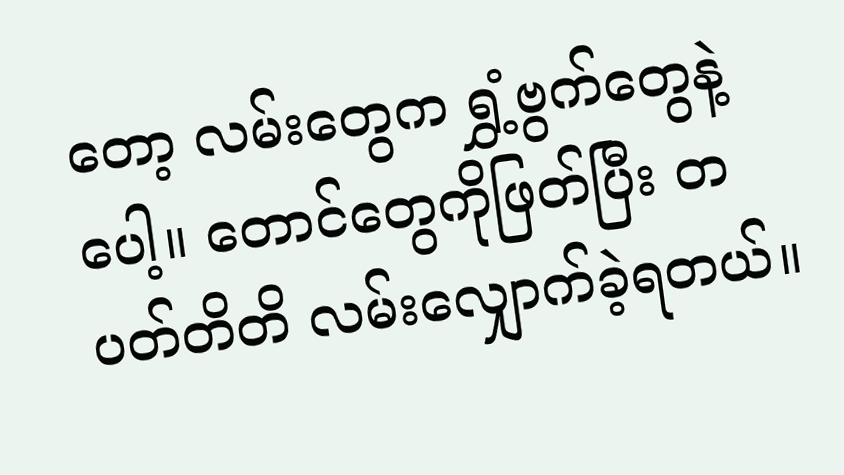တော့ လမ်းတွေက ရွှံ့ဗွက်တွေနဲ့ ပေါ့။ တောင်တွေကိုဖြတ်ပြီး တပတ်တိတိ လမ်းလျှောက်ခဲ့ရတယ်။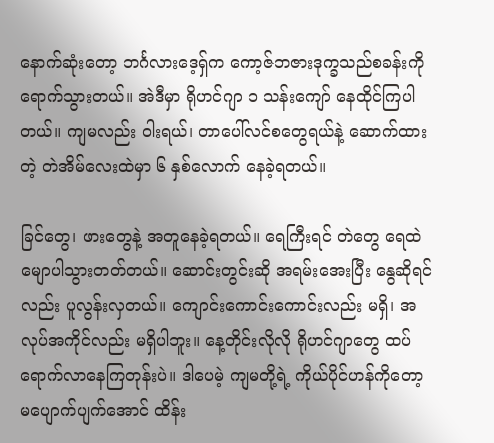နောက်ဆုံးတော့ ဘင်္ဂလားဒေ့ရှ်က ကော့ဇ်ဘဇားဒုက္ခသည်စခန်းကို ရောက်သွားတယ်။ အဲဒီမှာ ရိုဟင်ဂျာ ၁ သန်းကျော် နေထိုင်ကြပါတယ်။ ကျမလည်း ဝါးရယ်၊ တာပေါ်လင်စတွေရယ်နဲ့ ဆောက်ထားတဲ့ တဲအိမ်လေးထဲမှာ ၆ နှစ်လောက် နေခဲ့ရတယ်။

ခြင်တွေ၊ ဖားတွေနဲ့ အတူနေခဲ့ရတယ်။ ရေကြီးရင် တဲတွေ ရေထဲ မျောပါသွားတတ်တယ်။ ဆောင်းတွင်းဆို အရမ်းအေးပြီး နွေဆိုရင်လည်း ပူလွန်းလှတယ်။ ကျောင်းကောင်းကောင်းလည်း မရှိ၊ အလုပ်အကိုင်လည်း မရှိပါဘူး။ နေ့တိုင်းလိုလို ရိုဟင်ဂျာတွေ ထပ်ရောက်လာနေကြတုန်းပဲ။ ဒါပေမဲ့ ကျမတို့ရဲ့ ကိုယ်ပိုင်ဟန်ကိုတော့ မပျောက်ပျက်အောင် ထိန်း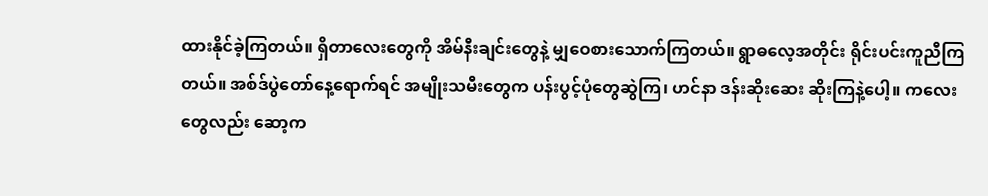ထားနိုင်ခဲ့ကြတယ်။ ရှိတာလေးတွေကို အိမ်နီးချင်းတွေနဲ့ မျှဝေစားသောက်ကြတယ်။ ရွာဓလေ့အတိုင်း ရိုင်းပင်းကူညီကြတယ်။ အစ်ဒ်ပွဲတော်နေ့ရောက်ရင် အမျိုးသမီးတွေက ပန်းပွင့်ပုံတွေဆွဲကြ၊ ဟင်နာ ဒန်းဆိုးဆေး ဆိုးကြနဲ့ပေါ့။ ကလေးတွေလည်း ဆော့က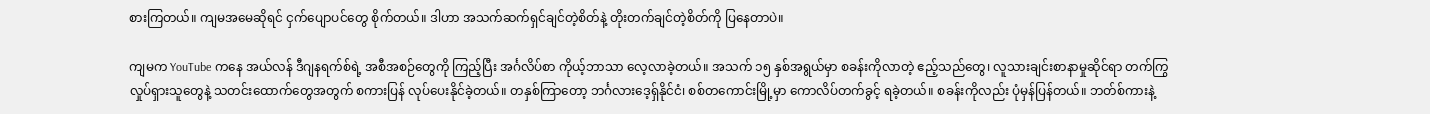စားကြတယ်။ ကျမအမေဆိုရင် ငှက်ပျောပင်တွေ စိုက်တယ်။ ဒါဟာ အသက်ဆက်ရှင်ချင်တဲ့စိတ်နဲ့ တိုးတက်ချင်တဲ့စိတ်ကို ပြနေတာပဲ။

ကျမက YouTube ကနေ အယ်လန် ဒီဂျနရက်စ်ရဲ့ အစီအစဉ်တွေကို ကြည့်ပြီး အင်္ဂလိပ်စာ ကိုယ့်ဘာသာ လေ့လာခဲ့တယ်။ အသက် ၁၅ နှစ်အရွယ်မှာ စခန်းကိုလာတဲ့ ဧည့်သည်တွေ၊ လူသားချင်းစာနာမှုဆိုင်ရာ တက်ကြွလှုပ်ရှားသူတွေနဲ့ သတင်းထောက်တွေအတွက် စကားပြန် လုပ်ပေးနိုင်ခဲ့တယ်။ တနှစ်ကြာတော့ ဘင်္ဂလားဒေ့ရှ်နိုင်ငံ၊ စစ်တကောင်းမြို့မှာ ကောလိပ်တက်ခွင့် ရခဲ့တယ်။ စခန်းကိုလည်း ပုံမှန်ပြန်တယ်။ ဘတ်စ်ကားနဲ့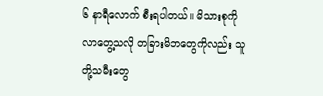၆ နာရီလောက် စီးရပါတယ်။ မိသားစုကို လာတွေ့သလို တခြားမိဘတွေကိုလည်း သူတို့သမီးတွေ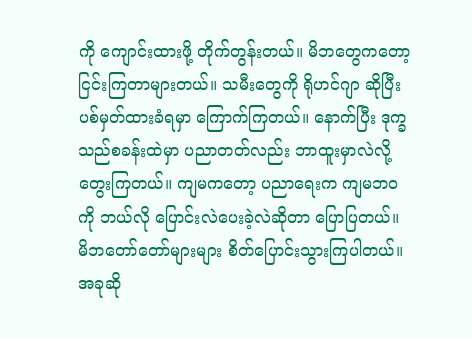ကို ကျောင်းထားဖို့ တိုက်တွန်းတယ်။ မိဘတွေကတော့ ငြင်းကြတာများတယ်။ သမီးတွေကို ရိုဟင်ဂျာ ဆိုပြီး ပစ်မှတ်ထားခံရမှာ ကြောက်ကြတယ်။ နောက်ပြီး ဒုက္ခသည်စခန်းထဲမှာ ပညာတတ်လည်း ဘာထူးမှာလဲလို့ တွေးကြတယ်။ ကျမကတော့ ပညာရေးက ကျမဘဝကို ဘယ်လို ပြောင်းလဲပေးခဲ့လဲဆိုတာ ပြောပြတယ်။ မိဘတော်တော်များများ စိတ်ပြောင်းသွားကြပါတယ်။ အခုဆို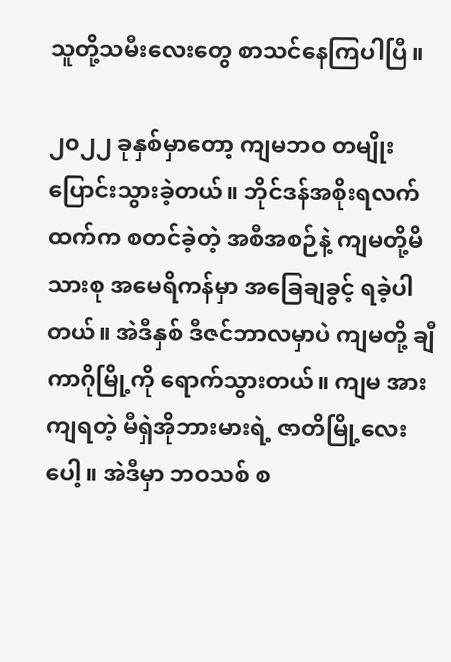သူတို့သမီးလေးတွေ စာသင်နေကြပါပြီ။

၂၀၂၂ ခုနှစ်မှာတော့ ကျမဘဝ တမျိုးပြောင်းသွားခဲ့တယ်။ ဘိုင်ဒန်အစိုးရလက်ထက်က စတင်ခဲ့တဲ့ အစီအစဉ်နဲ့ ကျမတို့မိသားစု အမေရိကန်မှာ အခြေချခွင့် ရခဲ့ပါတယ်။ အဲဒီနှစ် ဒီဇင်ဘာလမှာပဲ ကျမတို့ ချီကာဂိုမြို့ကို ရောက်သွားတယ်။ ကျမ အားကျရတဲ့ မီရှဲအိုဘားမားရဲ့ ဇာတိမြို့လေးပေါ့။ အဲဒီမှာ ဘဝသစ် စ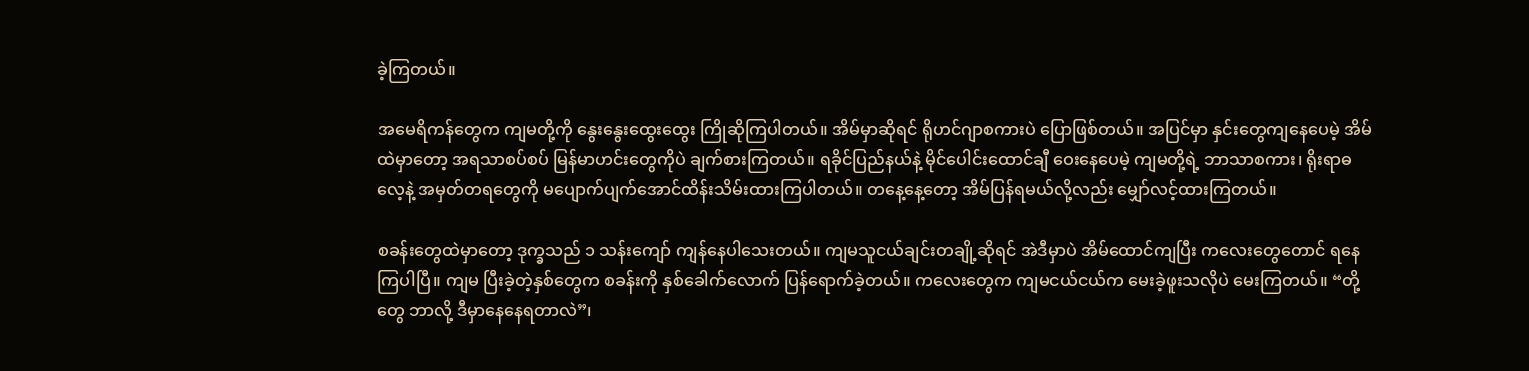ခဲ့ကြတယ်။

အမေရိကန်တွေက ကျမတို့ကို နွေးနွေးထွေးထွေး ကြိုဆိုကြပါတယ်။ အိမ်မှာဆိုရင် ရိုဟင်ဂျာစကားပဲ ပြောဖြစ်တယ်။ အပြင်မှာ နှင်းတွေကျနေပေမဲ့ အိမ်ထဲမှာတော့ အရသာစပ်စပ် မြန်မာဟင်းတွေကိုပဲ ချက်စားကြတယ်။ ရခိုင်ပြည်နယ်နဲ့ မိုင်ပေါင်းထောင်ချီ ဝေးနေပေမဲ့ ကျမတို့ရဲ့ ဘာသာစကား၊ ရိုးရာဓလေ့နဲ့ အမှတ်တရတွေကို မပျောက်ပျက်အောင်ထိန်းသိမ်းထားကြပါတယ်။ တနေ့နေ့တော့ အိမ်ပြန်ရမယ်လို့လည်း မျှော်လင့်ထားကြတယ်။

စခန်းတွေထဲမှာတော့ ဒုက္ခသည် ၁ သန်းကျော် ကျန်နေပါသေးတယ်။ ကျမသူငယ်ချင်းတချို့ဆိုရင် အဲဒီမှာပဲ အိမ်ထောင်ကျပြီး ကလေးတွေတောင် ရနေကြပါပြီ။ ကျမ ပြီးခဲ့တဲ့နှစ်တွေက စခန်းကို နှစ်ခေါက်လောက် ပြန်ရောက်ခဲ့တယ်။ ကလေးတွေက ကျမငယ်ငယ်က မေးခဲ့ဖူးသလိုပဲ မေးကြတယ်။ “တို့တွေ ဘာလို့ ဒီမှာနေနေရတာလဲ”၊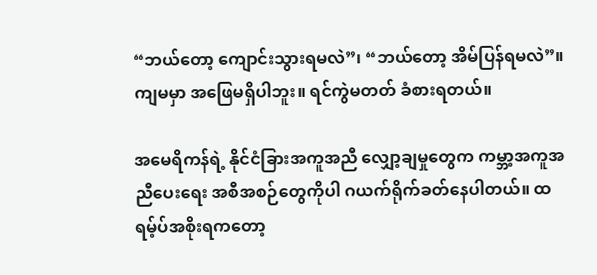“ဘယ်တော့ ကျောင်းသွားရမလဲ”၊ “ဘယ်တော့ အိမ်ပြန်ရမလဲ”။ ကျမမှာ အဖြေမရှိပါဘူး။ ရင်ကွဲမတတ် ခံစားရတယ်။

အမေရိကန်ရဲ့ နိုင်ငံခြားအကူအညီ လျှော့ချမှုတွေက ကမ္ဘာ့အကူအညီပေးရေး အစီအစဉ်တွေကိုပါ ဂယက်ရိုက်ခတ်နေပါတယ်။ ထရမ့်ပ်အစိုးရကတော့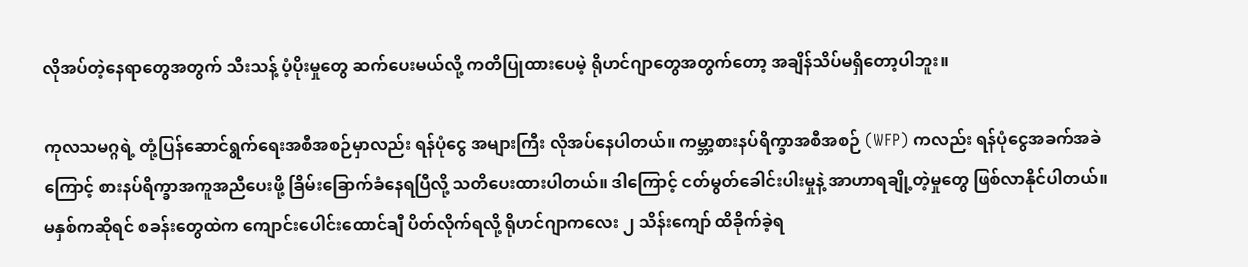လိုအပ်တဲ့နေရာတွေအတွက် သီးသန့် ပံ့ပိုးမှုတွေ ဆက်ပေးမယ်လို့ ကတိပြုထားပေမဲ့ ရိုဟင်ဂျာတွေအတွက်တော့ အချိန်သိပ်မရှိတော့ပါဘူး။

ကုလသမဂ္ဂရဲ့ တုံ့ပြန်ဆောင်ရွက်ရေးအစီအစဉ်မှာလည်း ရန်ပုံငွေ အများကြီး လိုအပ်နေပါတယ်။ ကမ္ဘာ့စားနပ်ရိက္ခာအစီအစဉ် (WFP) ကလည်း ရန်ပုံငွေအခက်အခဲကြောင့် စားနပ်ရိက္ခာအကူအညီပေးဖို့ ခြိမ်းခြောက်ခံနေရပြီလို့ သတိပေးထားပါတယ်။ ဒါကြောင့် ငတ်မွတ်ခေါင်းပါးမှုနဲ့ အာဟာရချို့တဲ့မှုတွေ ဖြစ်လာနိုင်ပါတယ်။ မနှစ်ကဆိုရင် စခန်းတွေထဲက ကျောင်းပေါင်းထောင်ချီ ပိတ်လိုက်ရလို့ ရိုဟင်ဂျာကလေး ၂ သိန်းကျော် ထိခိုက်ခဲ့ရ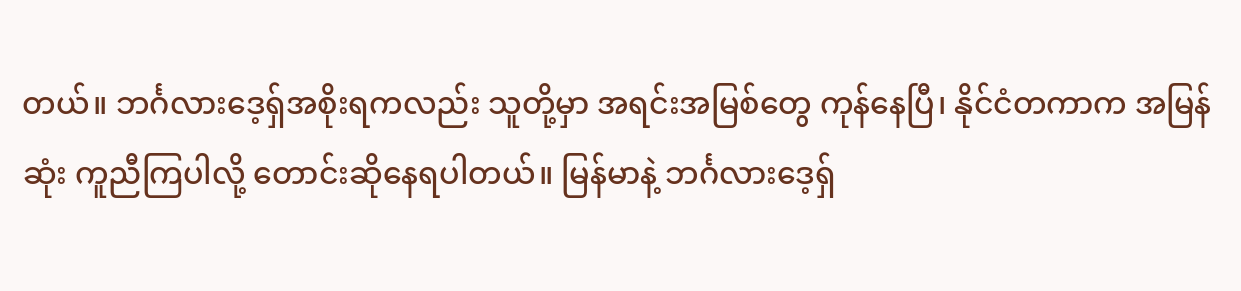တယ်။ ဘင်္ဂလားဒေ့ရှ်အစိုးရကလည်း သူတို့မှာ အရင်းအမြစ်တွေ ကုန်နေပြီ၊ နိုင်ငံတကာက အမြန်ဆုံး ကူညီကြပါလို့ တောင်းဆိုနေရပါတယ်။ မြန်မာနဲ့ ဘင်္ဂလားဒေ့ရှ်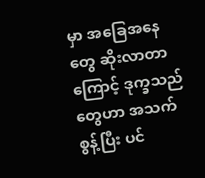မှာ အခြေအနေတွေ ဆိုးလာတာကြောင့် ဒုက္ခသည်တွေဟာ အသက်စွန့်ပြီး ပင်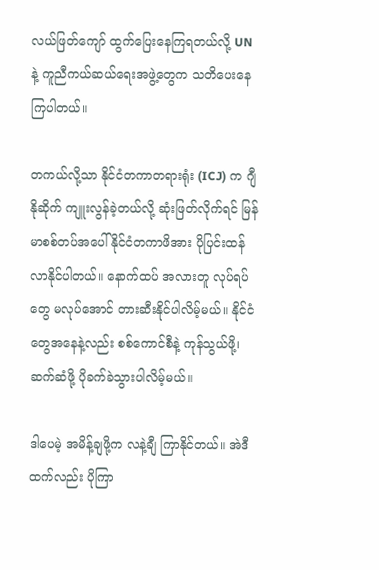လယ်ဖြတ်ကျော် ထွက်ပြေးနေကြရတယ်လို့ UN နဲ့ ကူညီကယ်ဆယ်ရေးအဖွဲ့တွေက သတိပေးနေကြပါတယ်။

တကယ်လို့သာ နိုင်ငံတကာတရားရုံး (ICJ) က ဂျီနိုဆိုက် ကျူးလွန်ခဲ့တယ်လို့ ဆုံးဖြတ်လိုက်ရင် မြန်မာစစ်တပ်အပေါ် နိုင်ငံတကာဖိအား ပိုပြင်းထန်လာနိုင်ပါတယ်။ နောက်ထပ် အလားတူ လုပ်ရပ်တွေ မလုပ်အောင် တားဆီးနိုင်ပါလိမ့်မယ်။ နိုင်ငံတွေအနေနဲ့လည်း စစ်ကောင်စီနဲ့ ကုန်သွယ်ဖို့၊ ဆက်ဆံဖို့ ပိုခက်ခဲသွားပါလိမ့်မယ်။

ဒါပေမဲ့ အမိန့်ချဖို့က လနဲ့ချီ ကြာနိုင်တယ်။ အဲဒီထက်လည်း ပိုကြာ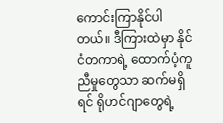ကောင်းကြာနိုင်ပါတယ်။ ဒီကြားထဲမှာ နိုင်ငံတကာရဲ့ ထောက်ပံ့ကူညီမှုတွေသာ ဆက်မရှိရင် ရိုဟင်ဂျာတွေရဲ့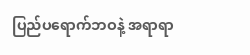ပြည်ပရောက်ဘဝနဲ့ အရာရာ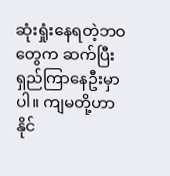ဆုံးရှုံးနေရတဲ့ဘဝတွေက ဆက်ပြီး ရှည်ကြာနေဦးမှာပါ။ ကျမတို့ဟာ နိုင်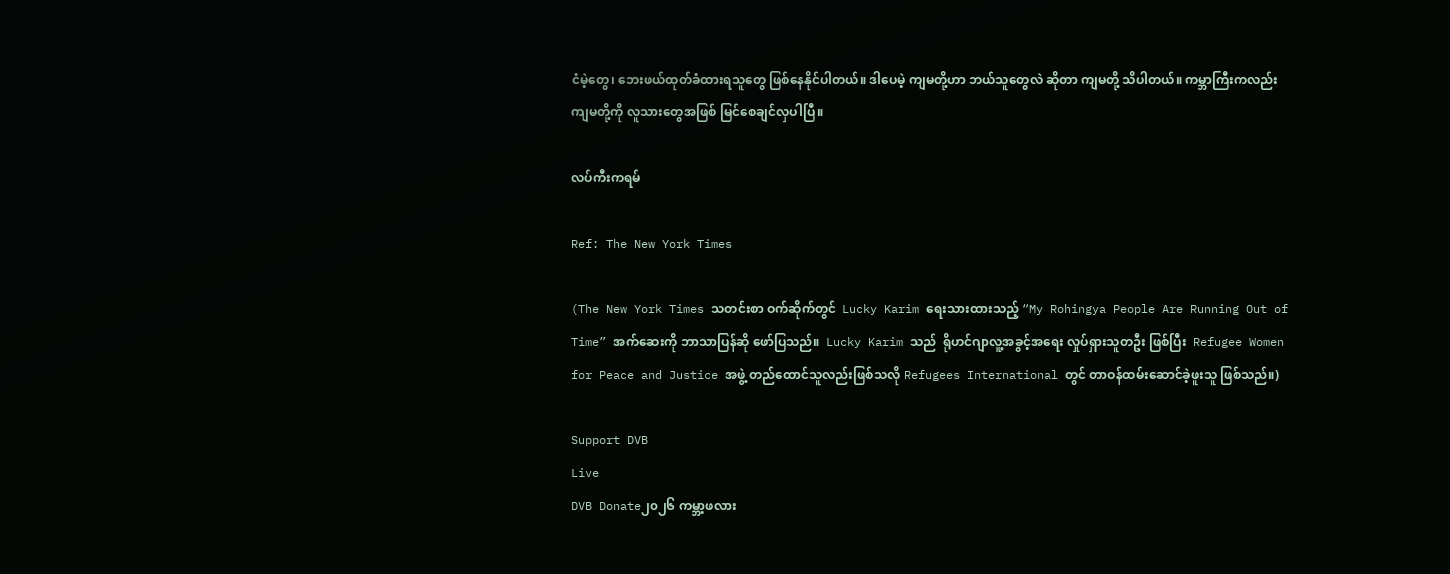ငံမဲ့တွေ၊ ဘေးဖယ်ထုတ်ခံထားရသူတွေ ဖြစ်နေနိုင်ပါတယ်။ ဒါပေမဲ့ ကျမတို့ဟာ ဘယ်သူတွေလဲ ဆိုတာ ကျမတို့ သိပါတယ်။ ကမ္ဘာကြီးကလည်း ကျမတို့ကို လူသားတွေအဖြစ် မြင်စေချင်လှပါပြီ။

လပ်ကီးကရမ်

Ref: The New York Times

(The New York Times သတင်းစာ ဝက်ဆိုက်တွင်  Lucky Karim ရေးသားထားသည့် “My Rohingya People Are Running Out of Time” အက်ဆေးကို ဘာသာပြန်ဆို ဖော်ပြသည်။  Lucky Karim သည်  ရိုဟင်ဂျာလူ့အခွင့်အရေး လှုပ်ရှားသူတဦး ဖြစ်ပြီး  Refugee Women for Peace and Justice အဖွဲ့ တည်ထောင်သူလည်းဖြစ်သလို Refugees International တွင် တာဝန်ထမ်းဆောင်ခဲ့ဖူးသူ ဖြစ်သည်။)

Support DVB
Live
DVB Donate၂၀၂၆ ကမ္ဘာ့ဖလား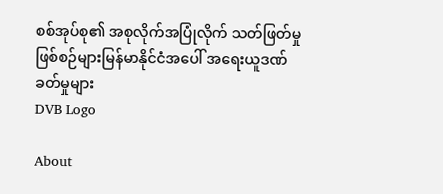စစ်အုပ်စု၏ အစုလိုက်အပြုံလိုက် သတ်ဖြတ်မှုဖြစ်စဉ်များမြန်မာနိုင်ငံအပေါ် အရေးယူဒဏ်ခတ်မှုများ
DVB Logo

About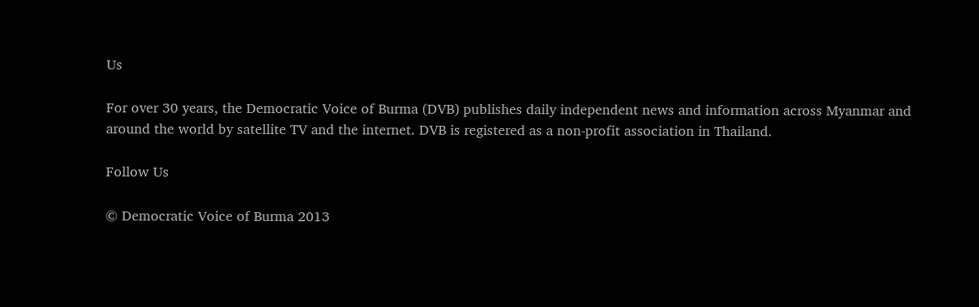Us

For over 30 years, the Democratic Voice of Burma (DVB) publishes daily independent news and information across Myanmar and around the world by satellite TV and the internet. DVB is registered as a non-profit association in Thailand.

Follow Us

© Democratic Voice of Burma 2013